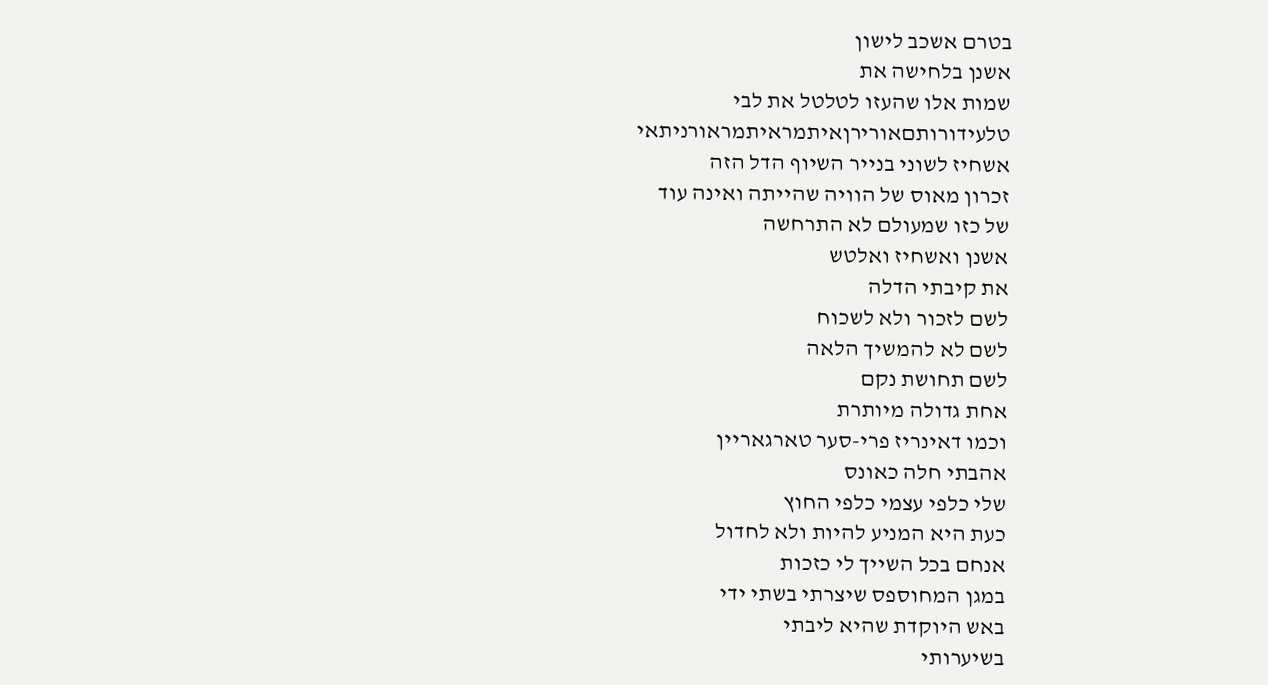בטרם אשכב לישון
אשנן בלחישה את
שמות אלו שהעזו לטלטל את לבי
טלעידורותםאורירןאיתמראיתמראורניתאי
אשחיז לשוני בנייר השיוף הדל הזה
זכרון מאוס של הוויה שהייתה ואינה עוד
של כזו שמעולם לא התרחשה
אשנן ואשחיז ואלטש
את קיבתי הדלה
לשם לזכור ולא לשכוח
לשם לא להמשיך הלאה
לשם תחושת נקם
אחת גדולה מיותרת
וכמו דאינריז פרי-סער טארגאריין
אהבתי חלה כאונס
שלי כלפי עצמי כלפי החוץ
כעת היא המניע להיות ולא לחדול
אנחם בכל השייך לי כזכות
במגן המחוספס שיצרתי בשתי ידי
באש היוקדת שהיא ליבתי
בשיערותי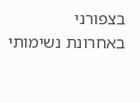בצפורני
באחרונת נשימותי